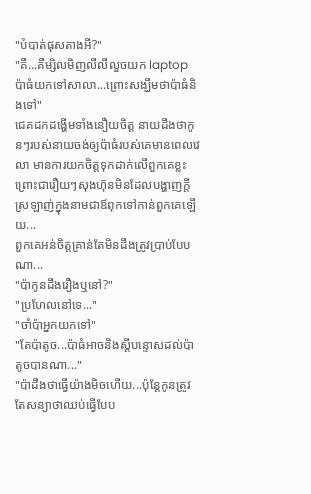"បំបាត់ផុសតាងអី?"
"គឺ...គឺម្សិលមិញលីលីលួចយក laptop ប៉ាធំយកទៅសាលា...ព្រោះសង្ឃឹមថាប៉ាធំនិងទៅ"
ជេគដកដង្ហើមទាំងនឿយចិត្ត នាយដឹងថាកូនៗរបស់នាយចង់ឲ្យប៉ាធំរបស់គេមានពេលវេលា មានការយកចិត្តទុកដាក់លើពួកគេខ្លះព្រោះជារឿយៗសុងហ៊ុនមិនដែលបង្ហាញក្ដីស្រឡាញ់ក្នុងនាមជាឪពុកទៅកាន់ពួកគេឡើយ...
ពួកគេអន់ចិត្តគ្រាន់តែមិនដឹងត្រូវប្រាប់បែបណា...
"ប៉ាកូនដឹងរឿងឬនៅ?"
"ប្រហែលនៅទេ..."
"ចាំប៉ាអ្នកយកទៅ"
"តែប៉ាតូច...ប៉ាធំអាចនិងស្ដីបន្ទោសដល់ប៉ាតូចបានណា..."
"ប៉ាដឹងថាធ្វើយ៉ាងមិចហើយ...ប៉ុន្តែកូនត្រូវតែសន្យាថាឈប់ធ្វើបែប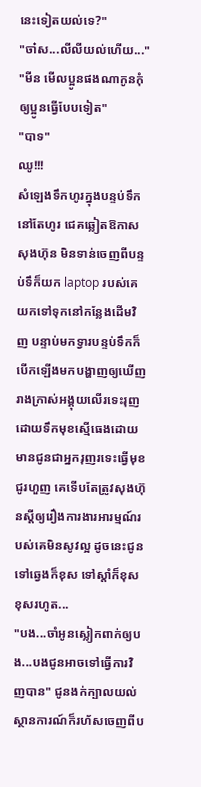នេះទៀតយល់ទេ?"
"ចា៎ស...លីលីយល់ហើយ..."
"មីន មើលប្អូនផងណាកូនកុំឲ្យប្អូនធ្វើបែបទៀត"
"បាទ"
ឈូ!!!
សំឡេងទឹកហូរក្នុងបន្ទប់ទឹកនៅតែហូរ ជេគឆ្លៀតឱកាសសុងហ៊ុន មិនទាន់ចេញពីបន្ទប់ទឹក៏យក laptop របស់គេយកទៅទុកនៅកន្លែងដើមវិញ បន្ទាប់មកទ្វារបន្ទប់ទឹកក៏បើកឡើងមកបង្ហាញឲ្យឃើញរាងក្រាស់អង្គុយលើរទេះរុញដោយទឹកមុខស្មើធេងដោយមានជូនជាអ្នករុញរទេះធ្វើមុខជូរហួញ គេទើបតែត្រូវសុងហ៊ុនស្ដីឲ្យរឿងការងារអារម្មណ៍របស់គេមិនសូវល្អ ដូចនេះជូនទៅឆ្វេងក៏ខុស ទៅស្ដាំក៏ខុស ខុសរហូត...
"បង...ចាំអូនស្លៀកពាក់ឲ្យបង...បងជូនអាចទៅធ្វើការវិញបាន" ជូនងក់ក្បាលយល់ស្ថានការណ៍ក៏រហ័សចេញពីប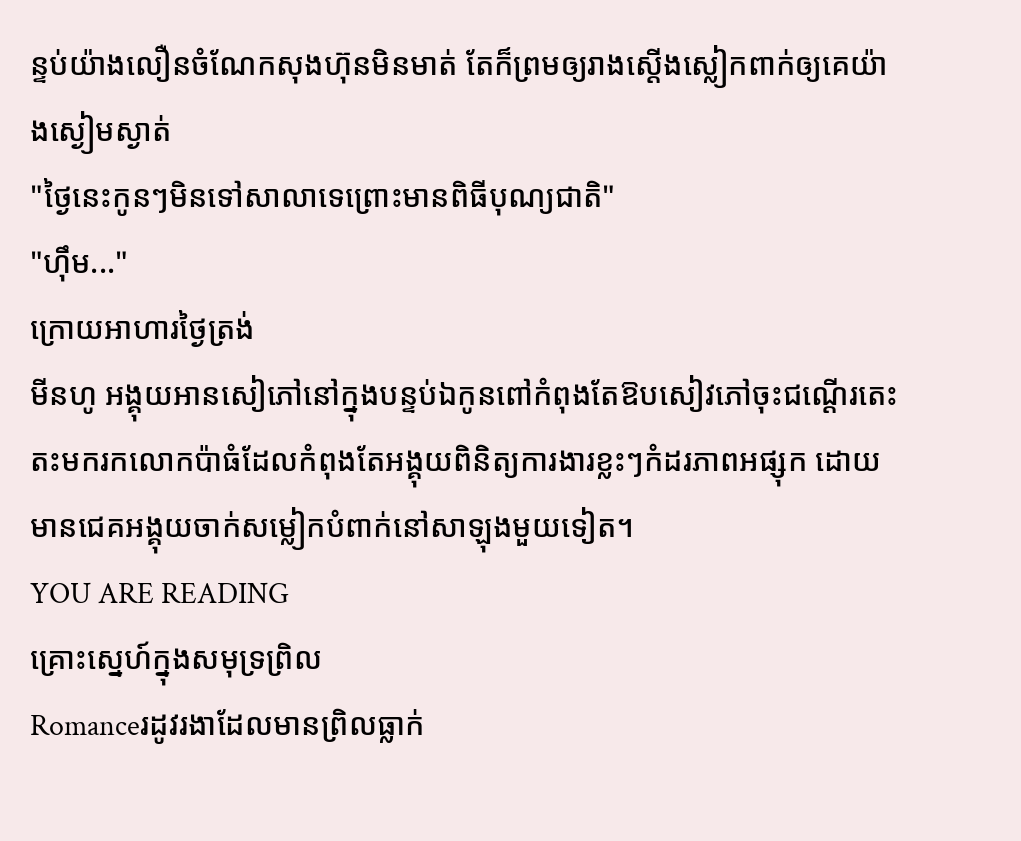ន្ទប់យ៉ាងលឿនចំណែកសុងហ៊ុនមិនមាត់ តែក៏ព្រមឲ្យរាងស្ដើងស្លៀកពាក់ឲ្យគេយ៉ាងស្ងៀមស្ងាត់
"ថ្ងៃនេះកូនៗមិនទៅសាលាទេព្រោះមានពិធីបុណ្យជាតិ"
"ហ៊ឹម..."
ក្រោយអាហារថ្ងៃត្រង់
មីនហូ អង្គុយអានសៀភៅនៅក្នុងបន្ទប់ឯកូនពៅកំពុងតែឱបសៀវភៅចុះជណ្ដើរតេះតះមករកលោកប៉ាធំដែលកំពុងតែអង្គុយពិនិត្យការងារខ្លះៗកំដរភាពអផ្សុក ដោយមានជេគអង្គុយចាក់សម្លៀកបំពាក់នៅសាឡុងមួយទៀត។
YOU ARE READING
គ្រោះស្នេហ៍ក្នុងសមុទ្រព្រិល
Romanceរដូវរងាដែលមានព្រិលធ្លាក់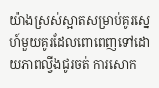យ៉ាងស្រស់ស្អាតសម្រាប់គូរស្នេហ៍មួយគូរដែលពោពេញទៅដោយភាពល្វីងជូរចត់ ការសោក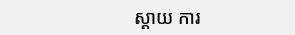ស្ដាយ ការ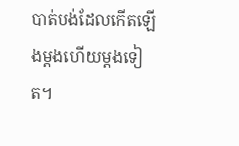បាត់បង់ដែលកើតឡើងម្ដងហើយម្ដងទៀត។